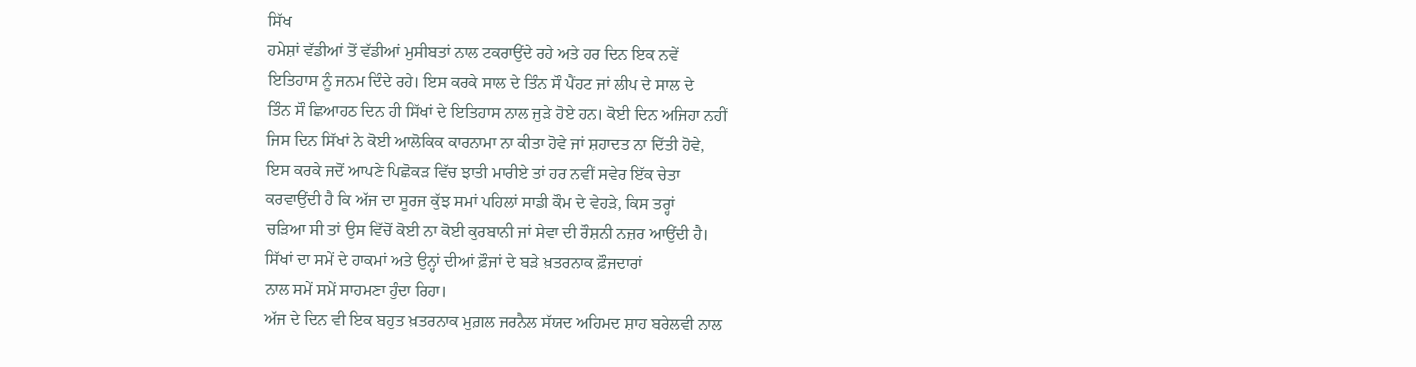ਸਿੱਖ
ਹਮੇਸ਼ਾਂ ਵੱਡੀਆਂ ਤੋਂ ਵੱਡੀਆਂ ਮੁਸੀਬਤਾਂ ਨਾਲ ਟਕਰਾਉਂਦੇ ਰਹੇ ਅਤੇ ਹਰ ਦਿਨ ਇਕ ਨਵੇਂ
ਇਤਿਹਾਸ ਨੂੰ ਜਨਮ ਦਿੰਦੇ ਰਹੇ। ਇਸ ਕਰਕੇ ਸਾਲ ਦੇ ਤਿੰਨ ਸੌ ਪੈਂਹਟ ਜਾਂ ਲੀਪ ਦੇ ਸਾਲ ਦੇ
ਤਿੰਨ ਸੌ ਛਿਆਹਠ ਦਿਨ ਹੀ ਸਿੱਖਾਂ ਦੇ ਇਤਿਹਾਸ ਨਾਲ ਜੁੜੇ ਹੋਏ ਹਨ। ਕੋਈ ਦਿਨ ਅਜਿਹਾ ਨਹੀਂ
ਜਿਸ ਦਿਨ ਸਿੱਖਾਂ ਨੇ ਕੋਈ ਆਲੋਕਿਕ ਕਾਰਨਾਮਾ ਨਾ ਕੀਤਾ ਹੋਵੇ ਜਾਂ ਸ਼ਹਾਦਤ ਨਾ ਦਿੱਤੀ ਹੋਵੇ,
ਇਸ ਕਰਕੇ ਜਦੋਂ ਆਪਣੇ ਪਿਛੋਕੜ ਵਿੱਚ ਝਾਤੀ ਮਾਰੀਏ ਤਾਂ ਹਰ ਨਵੀਂ ਸਵੇਰ ਇੱਕ ਚੇਤਾ
ਕਰਵਾਉਂਦੀ ਹੈ ਕਿ ਅੱਜ ਦਾ ਸੂਰਜ ਕੁੱਝ ਸਮਾਂ ਪਹਿਲਾਂ ਸਾਡੀ ਕੌਮ ਦੇ ਵੇਹੜੇ, ਕਿਸ ਤਰ੍ਹਾਂ
ਚੜਿਆ ਸੀ ਤਾਂ ਉਸ ਵਿੱਚੋਂ ਕੋਈ ਨਾ ਕੋਈ ਕੁਰਬਾਨੀ ਜਾਂ ਸੇਵਾ ਦੀ ਰੌਸ਼ਨੀ ਨਜ਼ਰ ਆਉਂਦੀ ਹੈ।
ਸਿੱਖਾਂ ਦਾ ਸਮੇਂ ਦੇ ਹਾਕਮਾਂ ਅਤੇ ਉਨ੍ਹਾਂ ਦੀਆਂ ਫ਼ੌਜਾਂ ਦੇ ਬੜੇ ਖ਼ਤਰਨਾਕ ਫ਼ੌਜਦਾਰਾਂ
ਨਾਲ ਸਮੇਂ ਸਮੇਂ ਸਾਹਮਣਾ ਹੁੰਦਾ ਰਿਹਾ।
ਅੱਜ ਦੇ ਦਿਨ ਵੀ ਇਕ ਬਹੁਤ ਖ਼ਤਰਨਾਕ ਮੁਗ਼ਲ ਜਰਨੈਲ ਸੱਯਦ ਅਹਿਮਦ ਸ਼ਾਹ ਬਰੇਲਵੀ ਨਾਲ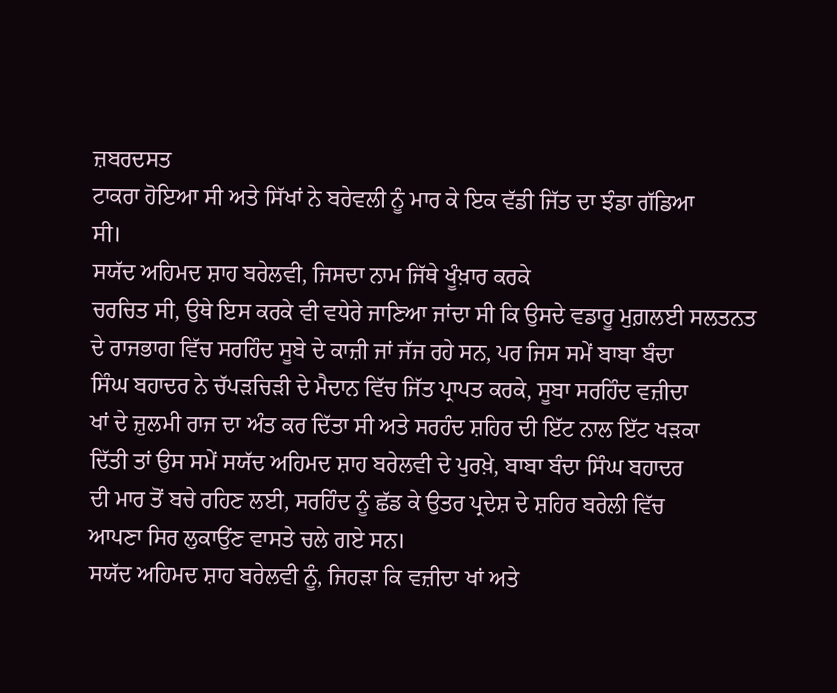ਜ਼ਬਰਦਸਤ
ਟਾਕਰਾ ਹੋਇਆ ਸੀ ਅਤੇ ਸਿੱਖਾਂ ਨੇ ਬਰੇਵਲੀ ਨੂੰ ਮਾਰ ਕੇ ਇਕ ਵੱਡੀ ਜਿੱਤ ਦਾ ਝੰਡਾ ਗੱਡਿਆ
ਸੀ।
ਸਯੱਦ ਅਹਿਮਦ ਸ਼ਾਹ ਬਰੇਲਵੀ, ਜਿਸਦਾ ਨਾਮ ਜਿੱਥੇ ਖੂੰਖ਼ਾਰ ਕਰਕੇ
ਚਰਚਿਤ ਸੀ, ਉਥੇ ਇਸ ਕਰਕੇ ਵੀ ਵਧੇਰੇ ਜਾਣਿਆ ਜਾਂਦਾ ਸੀ ਕਿ ਉਸਦੇ ਵਡਾਰੂ ਮੁਗ਼ਲਈ ਸਲਤਨਤ
ਦੇ ਰਾਜਭਾਗ ਵਿੱਚ ਸਰਹਿੰਦ ਸੂਬੇ ਦੇ ਕਾਜ਼ੀ ਜਾਂ ਜੱਜ ਰਹੇ ਸਨ, ਪਰ ਜਿਸ ਸਮੇਂ ਬਾਬਾ ਬੰਦਾ
ਸਿੰਘ ਬਹਾਦਰ ਨੇ ਚੱਪੜਚਿੜੀ ਦੇ ਮੈਦਾਨ ਵਿੱਚ ਜਿੱਤ ਪ੍ਰਾਪਤ ਕਰਕੇ, ਸੂਬਾ ਸਰਹਿੰਦ ਵਜ਼ੀਦਾ
ਖਾਂ ਦੇ ਜ਼ੁਲਮੀ ਰਾਜ ਦਾ ਅੰਤ ਕਰ ਦਿੱਤਾ ਸੀ ਅਤੇ ਸਰਹੰਦ ਸ਼ਹਿਰ ਦੀ ਇੱਟ ਨਾਲ ਇੱਟ ਖੜਕਾ
ਦਿੱਤੀ ਤਾਂ ਉਸ ਸਮੇਂ ਸਯੱਦ ਅਹਿਮਦ ਸ਼ਾਹ ਬਰੇਲਵੀ ਦੇ ਪੁਰਖ਼ੇ, ਬਾਬਾ ਬੰਦਾ ਸਿੰਘ ਬਹਾਦਰ
ਦੀ ਮਾਰ ਤੋਂ ਬਚੇ ਰਹਿਣ ਲਈ, ਸਰਹਿੰਦ ਨੂੰ ਛੱਡ ਕੇ ਉਤਰ ਪ੍ਰਦੇਸ਼ ਦੇ ਸ਼ਹਿਰ ਬਰੇਲੀ ਵਿੱਚ
ਆਪਣਾ ਸਿਰ ਲੁਕਾਉਂਣ ਵਾਸਤੇ ਚਲੇ ਗਏ ਸਨ।
ਸਯੱਦ ਅਹਿਮਦ ਸ਼ਾਹ ਬਰੇਲਵੀ ਨੂੰ, ਜਿਹੜਾ ਕਿ ਵਜ਼ੀਦਾ ਖਾਂ ਅਤੇ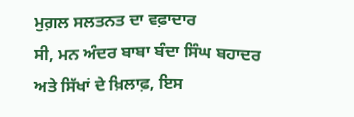ਮੁਗ਼ਲ ਸਲਤਨਤ ਦਾ ਵਫ਼ਾਦਾਰ
ਸੀ, ਮਨ ਅੰਦਰ ਬਾਬਾ ਬੰਦਾ ਸਿੰਘ ਬਹਾਦਰ ਅਤੇ ਸਿੱਖਾਂ ਦੇ ਖ਼ਿਲਾਫ਼, ਇਸ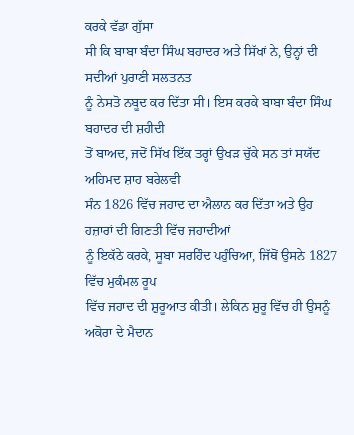ਕਰਕੇ ਵੱਡਾ ਗੁੱਸਾ
ਸੀ ਕਿ ਬਾਬਾ ਬੰਦਾ ਸਿੰਘ ਬਹਾਦਰ ਅਤੇ ਸਿੱਖਾਂ ਨੇ, ਉਨ੍ਹਾਂ ਦੀ ਸਦੀਆਂ ਪੁਰਾਣੀ ਸਲਤਨਤ
ਨੂੰ ਨੇਸਤੋ ਨਬੂਦ ਕਰ ਦਿੱਤਾ ਸੀ। ਇਸ ਕਰਕੇ ਬਾਬਾ ਬੰਦਾ ਸਿੰਘ ਬਹਾਦਰ ਦੀ ਸ਼ਹੀਦੀ
ਤੋਂ ਬਾਅਦ, ਜਦੋਂ ਸਿੱਖ ਇੱਕ ਤਰ੍ਹਾਂ ਉਖੜ ਚੁੱਕੇ ਸਨ ਤਾਂ ਸਯੱਦ ਅਹਿਮਦ ਸ਼ਾਹ ਬਰੇਲਵੀ
ਸੰਨ 1826 ਵਿੱਚ ਜਹਾਦ ਦਾ ਐਲਾਨ ਕਰ ਦਿੱਤਾ ਅਤੇ ਉਹ ਹਜ਼ਾਰਾਂ ਦੀ ਗਿਣਤੀ ਵਿੱਚ ਜਹਾਦੀਆਂ
ਨੂੰ ਇਕੱਠੇ ਕਰਕੇ, ਸੂਬਾ ਸਰਹਿੰਦ ਪਹੁੰਚਿਆ, ਜਿੱਥੋਂ ਉਸਨੇ 1827 ਵਿੱਚ ਮੁਕੰਮਲ ਰੂਪ
ਵਿੱਚ ਜਹਾਦ ਦੀ ਸ਼ੁਰੂਆਤ ਕੀਤੀ। ਲੇਕਿਨ ਸ਼ੁਰੂ ਵਿੱਚ ਹੀ ਉਸਨੂੰ ਅਕੋਰਾ ਦੇ ਮੈਦਾਨ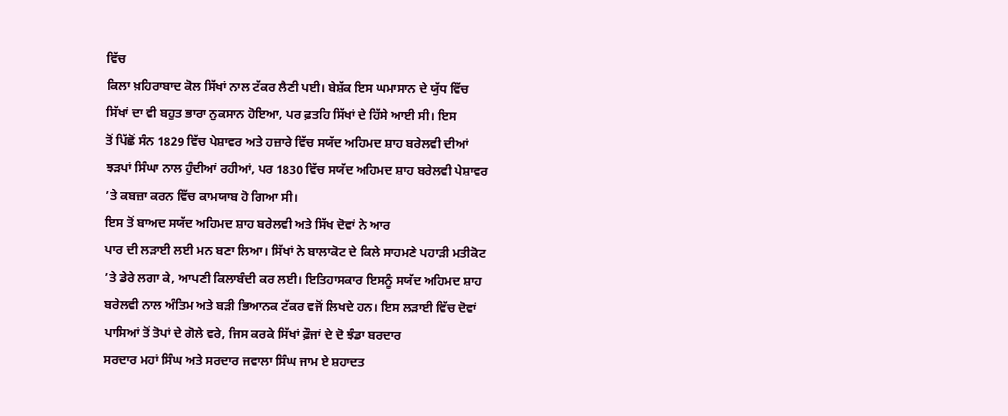ਵਿੱਚ
ਕਿਲਾ ਖ਼ਹਿਰਾਬਾਦ ਕੋਲ ਸਿੱਖਾਂ ਨਾਲ ਟੱਕਰ ਲੈਣੀ ਪਈ। ਬੇਸ਼ੱਕ ਇਸ ਘਮਾਸਾਨ ਦੇ ਯੁੱਧ ਵਿੱਚ
ਸਿੱਖਾਂ ਦਾ ਵੀ ਬਹੁਤ ਭਾਰਾ ਨੁਕਸਾਨ ਹੋਇਆ, ਪਰ ਫ਼ਤਹਿ ਸਿੱਖਾਂ ਦੇ ਹਿੱਸੇ ਆਈ ਸੀ। ਇਸ
ਤੋਂ ਪਿੱਛੋਂ ਸੰਨ 1829 ਵਿੱਚ ਪੇਸ਼ਾਵਰ ਅਤੇ ਹਜ਼ਾਰੇ ਵਿੱਚ ਸਯੱਦ ਅਹਿਮਦ ਸ਼ਾਹ ਬਰੇਲਵੀ ਦੀਆਂ
ਝੜਪਾਂ ਸਿੰਘਾ ਨਾਲ ਹੁੰਦੀਆਂ ਰਹੀਆਂ, ਪਰ 1830 ਵਿੱਚ ਸਯੱਦ ਅਹਿਮਦ ਸ਼ਾਹ ਬਰੇਲਵੀ ਪੇਸ਼ਾਵਰ
’ਤੇ ਕਬਜ਼ਾ ਕਰਨ ਵਿੱਚ ਕਾਮਯਾਬ ਹੋ ਗਿਆ ਸੀ।
ਇਸ ਤੋਂ ਬਾਅਦ ਸਯੱਦ ਅਹਿਮਦ ਸ਼ਾਹ ਬਰੇਲਵੀ ਅਤੇ ਸਿੱਖ ਦੋਵਾਂ ਨੇ ਆਰ
ਪਾਰ ਦੀ ਲੜਾਈ ਲਈ ਮਨ ਬਣਾ ਲਿਆ। ਸਿੱਖਾਂ ਨੇ ਬਾਲਾਕੋਟ ਦੇ ਕਿਲੇ ਸਾਹਮਣੇ ਪਹਾੜੀ ਮਤੀਕੋਟ
’ਤੇ ਡੇਰੇ ਲਗਾ ਕੇ, ਆਪਣੀ ਕਿਲਾਬੰਦੀ ਕਰ ਲਈ। ਇਤਿਹਾਸਕਾਰ ਇਸਨੂੰ ਸਯੱਦ ਅਹਿਮਦ ਸ਼ਾਹ
ਬਰੇਲਵੀ ਨਾਲ ਅੰਤਿਮ ਅਤੇ ਬੜੀ ਭਿਆਨਕ ਟੱਕਰ ਵਜੋਂ ਲਿਖਦੇ ਹਨ। ਇਸ ਲੜਾਈ ਵਿੱਚ ਦੋਵਾਂ
ਪਾਸਿਆਂ ਤੋਂ ਤੋਪਾਂ ਦੇ ਗੋਲੇ ਵਰੇ, ਜਿਸ ਕਰਕੇ ਸਿੱਖਾਂ ਫ਼ੌਜਾਂ ਦੇ ਦੋ ਝੰਡਾ ਬਰਦਾਰ
ਸਰਦਾਰ ਮਹਾਂ ਸਿੰਘ ਅਤੇ ਸਰਦਾਰ ਜਵਾਲਾ ਸਿੰਘ ਜਾਮ ਏ ਸ਼ਹਾਦਤ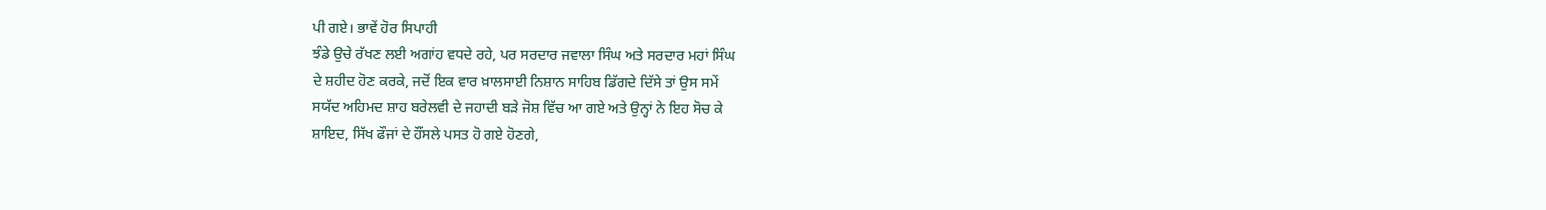ਪੀ ਗਏ। ਭਾਵੇਂ ਹੋਰ ਸਿਪਾਹੀ
ਝੰਡੇ ਉਚੇ ਰੱਖਣ ਲਈ ਅਗਾਂਹ ਵਧਦੇ ਰਹੇ, ਪਰ ਸਰਦਾਰ ਜਵਾਲਾ ਸਿੰਘ ਅਤੇ ਸਰਦਾਰ ਮਹਾਂ ਸਿੰਘ
ਦੇ ਸ਼ਹੀਦ ਹੋਣ ਕਰਕੇ, ਜਦੋਂ ਇਕ ਵਾਰ ਖ਼ਾਲਸਾਈ ਨਿਸ਼ਾਨ ਸਾਹਿਬ ਡਿੱਗਦੇ ਦਿੱਸੇ ਤਾਂ ਉਸ ਸਮੇਂ
ਸਯੱਦ ਅਹਿਮਦ ਸ਼ਾਹ ਬਰੇਲਵੀ ਦੇ ਜਹਾਦੀ ਬੜੇ ਜੋਸ਼ ਵਿੱਚ ਆ ਗਏ ਅਤੇ ਉਨ੍ਹਾਂ ਨੇ ਇਹ ਸੋਚ ਕੇ
ਸ਼ਾਇਦ, ਸਿੱਖ ਫੌਜਾਂ ਦੇ ਹੌਂਸਲੇ ਪਸਤ ਹੋ ਗਏ ਹੋਣਗੇ,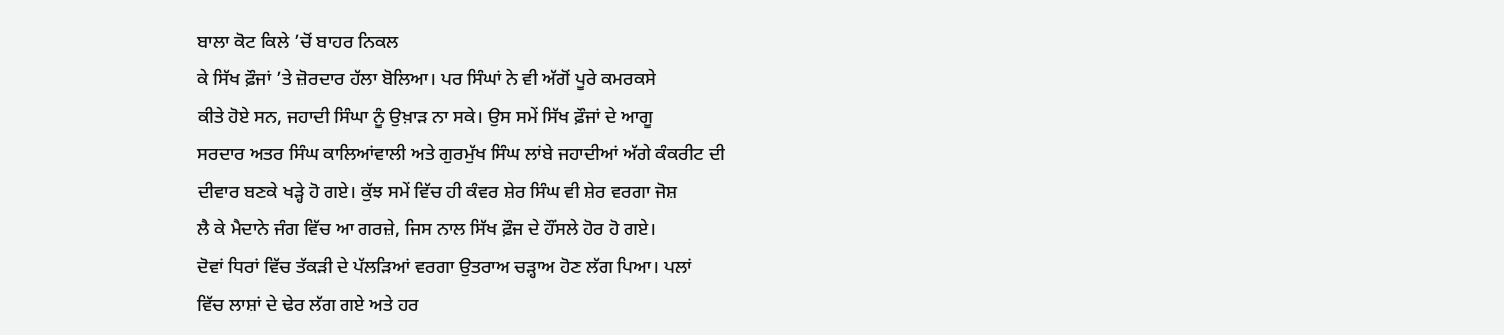ਬਾਲਾ ਕੋਟ ਕਿਲੇ ’ਚੋਂ ਬਾਹਰ ਨਿਕਲ
ਕੇ ਸਿੱਖ ਫ਼ੌਜਾਂ ’ਤੇ ਜ਼ੋਰਦਾਰ ਹੱਲਾ ਬੋਲਿਆ। ਪਰ ਸਿੰਘਾਂ ਨੇ ਵੀ ਅੱਗੋਂ ਪੂਰੇ ਕਮਰਕਸੇ
ਕੀਤੇ ਹੋਏ ਸਨ, ਜਹਾਦੀ ਸਿੰਘਾ ਨੂੰ ਉਖ਼ਾੜ ਨਾ ਸਕੇ। ਉਸ ਸਮੇਂ ਸਿੱਖ ਫ਼ੌਜਾਂ ਦੇ ਆਗੂ
ਸਰਦਾਰ ਅਤਰ ਸਿੰਘ ਕਾਲਿਆਂਵਾਲੀ ਅਤੇ ਗੁਰਮੁੱਖ ਸਿੰਘ ਲਾਂਬੇ ਜਹਾਦੀਆਂ ਅੱਗੇ ਕੰਕਰੀਟ ਦੀ
ਦੀਵਾਰ ਬਣਕੇ ਖੜ੍ਹੇ ਹੋ ਗਏ। ਕੁੱਝ ਸਮੇਂ ਵਿੱਚ ਹੀ ਕੰਵਰ ਸ਼ੇਰ ਸਿੰਘ ਵੀ ਸ਼ੇਰ ਵਰਗਾ ਜੋਸ਼
ਲੈ ਕੇ ਮੈਦਾਨੇ ਜੰਗ ਵਿੱਚ ਆ ਗਰਜ਼ੇ, ਜਿਸ ਨਾਲ ਸਿੱਖ ਫ਼ੌਜ ਦੇ ਹੌਂਸਲੇ ਹੋਰ ਹੋ ਗਏ।
ਦੋਵਾਂ ਧਿਰਾਂ ਵਿੱਚ ਤੱਕੜੀ ਦੇ ਪੱਲੜਿਆਂ ਵਰਗਾ ਉਤਰਾਅ ਚੜ੍ਹਾਅ ਹੋਣ ਲੱਗ ਪਿਆ। ਪਲਾਂ
ਵਿੱਚ ਲਾਸ਼ਾਂ ਦੇ ਢੇਰ ਲੱਗ ਗਏ ਅਤੇ ਹਰ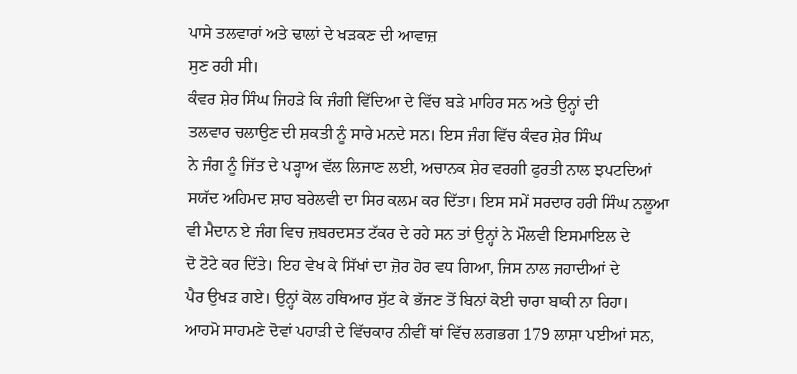ਪਾਸੇ ਤਲਵਾਰਾਂ ਅਤੇ ਢਾਲਾਂ ਦੇ ਖੜਕਣ ਦੀ ਆਵਾਜ਼
ਸੁਣ ਰਹੀ ਸੀ।
ਕੰਵਰ ਸ਼ੇਰ ਸਿੰਘ ਜਿਹੜੇ ਕਿ ਜੰਗੀ ਵਿੱਦਿਆ ਦੇ ਵਿੱਚ ਬੜੇ ਮਾਹਿਰ ਸਨ ਅਤੇ ਉਨ੍ਹਾਂ ਦੀ
ਤਲਵਾਰ ਚਲਾਉਣ ਦੀ ਸ਼ਕਤੀ ਨੂੰ ਸਾਰੇ ਮਨਦੇ ਸਨ। ਇਸ ਜੰਗ ਵਿੱਚ ਕੰਵਰ ਸ਼ੇਰ ਸਿੰਘ
ਨੇ ਜੰਗ ਨੂੰ ਜਿੱਤ ਦੇ ਪੜ੍ਹਾਅ ਵੱਲ ਲਿਜਾਣ ਲਈ, ਅਚਾਨਕ ਸ਼ੇਰ ਵਰਗੀ ਫੁਰਤੀ ਨਾਲ ਝਪਟਦਿਆਂ
ਸਯੱਦ ਅਹਿਮਦ ਸ਼ਾਹ ਬਰੇਲਵੀ ਦਾ ਸਿਰ ਕਲਮ ਕਰ ਦਿੱਤਾ। ਇਸ ਸਮੇਂ ਸਰਦਾਰ ਹਰੀ ਸਿੰਘ ਨਲੂਆ
ਵੀ ਮੈਦਾਨ ਏ ਜੰਗ ਵਿਚ ਜ਼ਬਰਦਸਤ ਟੱਕਰ ਦੇ ਰਹੇ ਸਨ ਤਾਂ ਉਨ੍ਹਾਂ ਨੇ ਮੌਲਵੀ ਇਸਮਾਇਲ ਦੇ
ਦੋ ਟੋਟੇ ਕਰ ਦਿੱਤੇ। ਇਹ ਵੇਖ ਕੇ ਸਿੱਖਾਂ ਦਾ ਜ਼ੋਰ ਹੋਰ ਵਧ ਗਿਆ, ਜਿਸ ਨਾਲ ਜਹਾਦੀਆਂ ਦੇ
ਪੈਰ ਉਖੜ ਗਏ। ਉਨ੍ਹਾਂ ਕੋਲ ਹਥਿਆਰ ਸੁੱਟ ਕੇ ਭੱਜਣ ਤੋਂ ਬਿਨਾਂ ਕੋਈ ਚਾਰਾ ਬਾਕੀ ਨਾ ਰਿਹਾ।
ਆਹਮੋ ਸਾਹਮਣੇ ਦੋਵਾਂ ਪਹਾੜੀ ਦੇ ਵਿੱਚਕਾਰ ਨੀਵੀਂ ਥਾਂ ਵਿੱਚ ਲਗਭਗ 179 ਲਾਸ਼ਾ ਪਈਆਂ ਸਨ,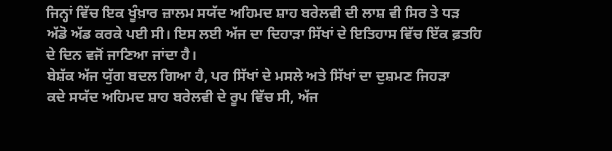ਜਿਨ੍ਹਾਂ ਵਿੱਚ ਇਕ ਖੂੰਖ਼ਾਰ ਜ਼ਾਲਮ ਸਯੱਦ ਅਹਿਮਦ ਸ਼ਾਹ ਬਰੇਲਵੀ ਦੀ ਲਾਸ਼ ਵੀ ਸਿਰ ਤੇ ਧੜ
ਅੱਡੋ ਅੱਡ ਕਰਕੇ ਪਈ ਸੀ। ਇਸ ਲਈ ਅੱਜ ਦਾ ਦਿਹਾੜਾ ਸਿੱਖਾਂ ਦੇ ਇਤਿਹਾਸ ਵਿੱਚ ਇੱਕ ਫ਼ਤਹਿ
ਦੇ ਦਿਨ ਵਜੋਂ ਜਾਣਿਆ ਜਾਂਦਾ ਹੈ।
ਬੇਸ਼ੱਕ ਅੱਜ ਯੁੱਗ ਬਦਲ ਗਿਆ ਹੈ, ਪਰ ਸਿੱਖਾਂ ਦੇ ਮਸਲੇ ਅਤੇ ਸਿੱਖਾਂ ਦਾ ਦੁਸ਼ਮਣ ਜਿਹੜਾ
ਕਦੇ ਸਯੱਦ ਅਹਿਮਦ ਸ਼ਾਹ ਬਰੇਲਵੀ ਦੇ ਰੂਪ ਵਿੱਚ ਸੀ, ਅੱਜ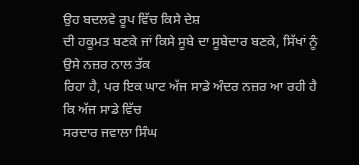ਉਹ ਬਦਲਵੇ ਰੂਪ ਵਿੱਚ ਕਿਸੇ ਦੇਸ਼
ਦੀ ਹਕੂਮਤ ਬਣਕੇ ਜਾਂ ਕਿਸੇ ਸੂਬੇ ਦਾ ਸੂਬੇਦਾਰ ਬਣਕੇ, ਸਿੱਖਾਂ ਨੂੰ ਉਸੇ ਨਜ਼ਰ ਨਾਲ ਤੱਕ
ਰਿਹਾ ਹੈ, ਪਰ ਇਕ ਘਾਟ ਅੱਜ ਸਾਡੇ ਅੰਦਰ ਨਜ਼ਰ ਆ ਰਹੀ ਹੈ ਕਿ ਅੱਜ ਸਾਡੇ ਵਿੱਚ
ਸਰਦਾਰ ਜਵਾਲਾ ਸਿੰਘ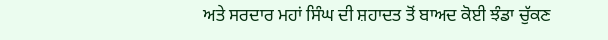ਅਤੇ ਸਰਦਾਰ ਮਹਾਂ ਸਿੰਘ ਦੀ ਸ਼ਹਾਦਤ ਤੋਂ ਬਾਅਦ ਕੋਈ ਝੰਡਾ ਚੁੱਕਣ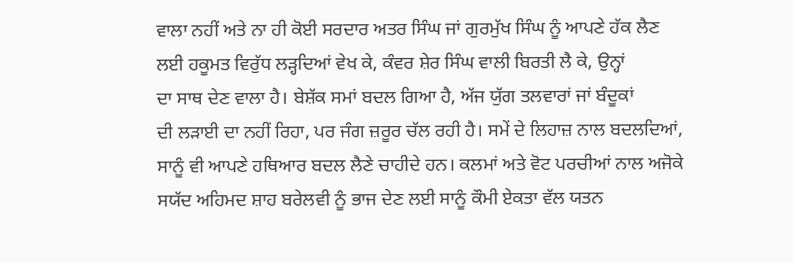ਵਾਲਾ ਨਹੀਂ ਅਤੇ ਨਾ ਹੀ ਕੋਈ ਸਰਦਾਰ ਅਤਰ ਸਿੰਘ ਜਾਂ ਗੁਰਮੁੱਖ ਸਿੰਘ ਨੂੰ ਆਪਣੇ ਹੱਕ ਲੈਣ
ਲਈ ਹਕੂਮਤ ਵਿਰੁੱਧ ਲੜ੍ਹਦਿਆਂ ਵੇਖ ਕੇ, ਕੰਵਰ ਸ਼ੇਰ ਸਿੰਘ ਵਾਲੀ ਬਿਰਤੀ ਲੈ ਕੇ, ਉਨ੍ਹਾਂ
ਦਾ ਸਾਥ ਦੇਣ ਵਾਲਾ ਹੈ। ਬੇਸ਼ੱਕ ਸਮਾਂ ਬਦਲ ਗਿਆ ਹੈ, ਅੱਜ ਯੁੱਗ ਤਲਵਾਰਾਂ ਜਾਂ ਬੰਦੂਕਾਂ
ਦੀ ਲੜਾਈ ਦਾ ਨਹੀਂ ਰਿਹਾ, ਪਰ ਜੰਗ ਜ਼ਰੂਰ ਚੱਲ ਰਹੀ ਹੈ। ਸਮੇਂ ਦੇ ਲਿਹਾਜ਼ ਨਾਲ ਬਦਲਦਿਆਂ,
ਸਾਨੂੰ ਵੀ ਆਪਣੇ ਹਥਿਆਰ ਬਦਲ ਲੈਣੇ ਚਾਹੀਦੇ ਹਨ। ਕਲਮਾਂ ਅਤੇ ਵੋਟ ਪਰਚੀਆਂ ਨਾਲ ਅਜੋਕੇ
ਸਯੱਦ ਅਹਿਮਦ ਸ਼ਾਹ ਬਰੇਲਵੀ ਨੂੰ ਭਾਜ ਦੇਣ ਲਈ ਸਾਨੂੰ ਕੌਮੀ ਏਕਤਾ ਵੱਲ ਯਤਨ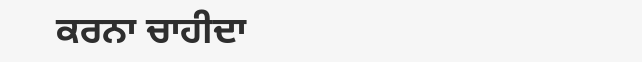ਕਰਨਾ ਚਾਹੀਦਾ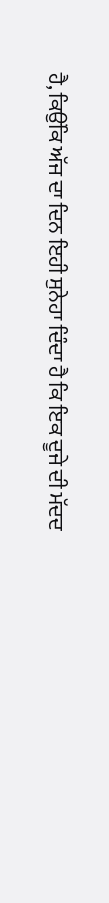ਹੈ, ਕਿਉਂਕਿ ਅੱਜ ਦਾ ਦਿਨ ਇਹੀ ਸੁਨੇਹਾ ਦਿੰਦਾ ਹੈ ਕਿ ਇਕ ਦੂਜੇ ਦੀ ਮੱਦਦ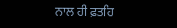ਨਾਲ ਹੀ ਫ਼ਤਹਿ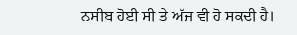ਨਸੀਬ ਹੋਈ ਸੀ ਤੇ ਅੱਜ ਵੀ ਹੋ ਸਕਦੀ ਹੈ।